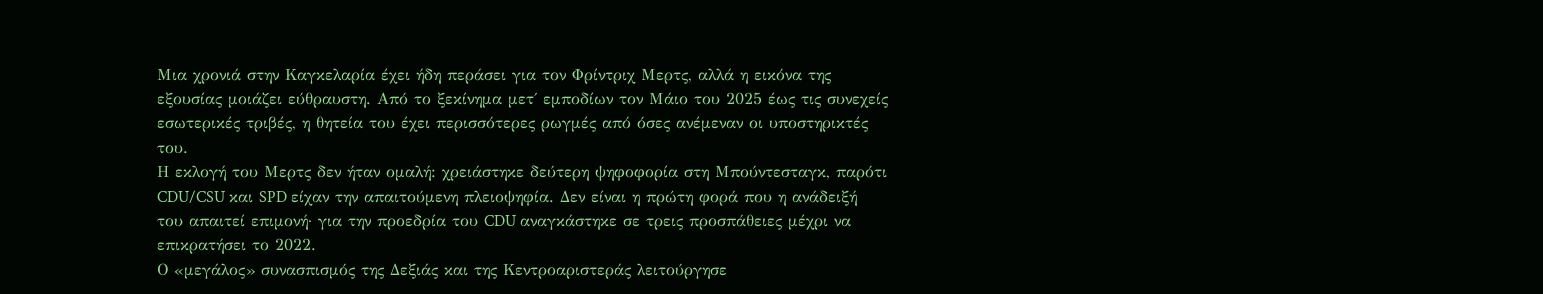Μια χρονιά στην Καγκελαρία έχει ήδη περάσει για τον Φρίντριχ Μερτς, αλλά η εικόνα της εξουσίας μοιάζει εύθραυστη. Από το ξεκίνημα μετ΄ εμποδίων τον Μάιο του 2025 έως τις συνεχείς εσωτερικές τριβές, η θητεία του έχει περισσότερες ρωγμές από όσες ανέμεναν οι υποστηρικτές του.
Η εκλογή του Μερτς δεν ήταν ομαλή: χρειάστηκε δεύτερη ψηφοφορία στη Μπούντεσταγκ, παρότι CDU/CSU και SPD είχαν την απαιτούμενη πλειοψηφία. Δεν είναι η πρώτη φορά που η ανάδειξή του απαιτεί επιμονή· για την προεδρία του CDU αναγκάστηκε σε τρεις προσπάθειες μέχρι να επικρατήσει το 2022.
Ο «μεγάλος» συνασπισμός της Δεξιάς και της Κεντροαριστεράς λειτούργησε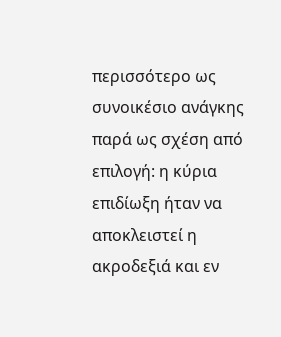περισσότερο ως συνοικέσιο ανάγκης παρά ως σχέση από επιλογή: η κύρια επιδίωξη ήταν να αποκλειστεί η ακροδεξιά και εν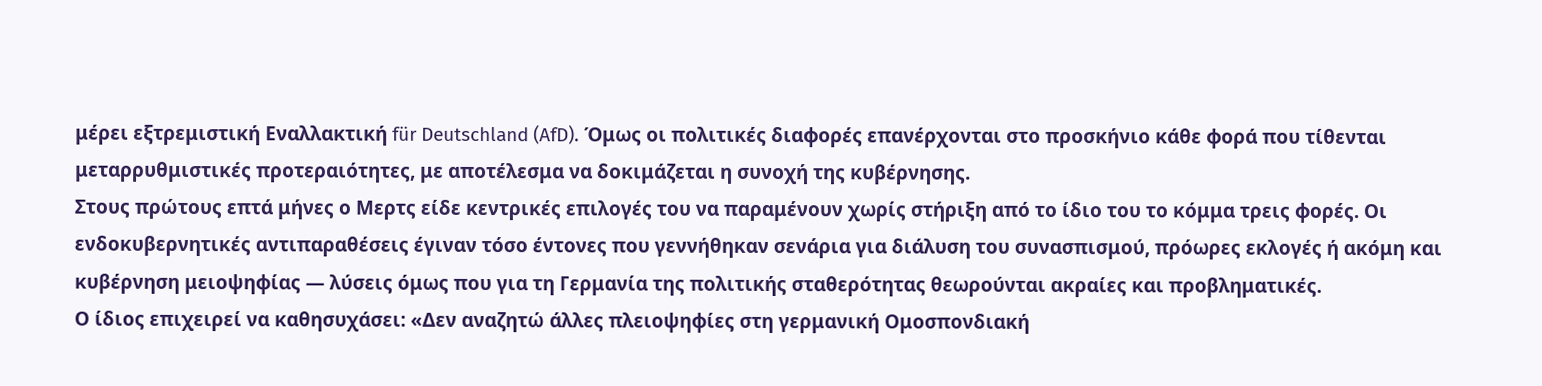μέρει εξτρεμιστική Εναλλακτική für Deutschland (AfD). Όμως οι πολιτικές διαφορές επανέρχονται στο προσκήνιο κάθε φορά που τίθενται μεταρρυθμιστικές προτεραιότητες, με αποτέλεσμα να δοκιμάζεται η συνοχή της κυβέρνησης.
Στους πρώτους επτά μήνες ο Μερτς είδε κεντρικές επιλογές του να παραμένουν χωρίς στήριξη από το ίδιο του το κόμμα τρεις φορές. Οι ενδοκυβερνητικές αντιπαραθέσεις έγιναν τόσο έντονες που γεννήθηκαν σενάρια για διάλυση του συνασπισμού, πρόωρες εκλογές ή ακόμη και κυβέρνηση μειοψηφίας — λύσεις όμως που για τη Γερμανία της πολιτικής σταθερότητας θεωρούνται ακραίες και προβληματικές.
Ο ίδιος επιχειρεί να καθησυχάσει: «Δεν αναζητώ άλλες πλειοψηφίες στη γερμανική Ομοσπονδιακή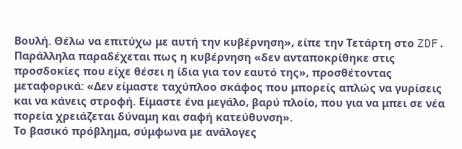Βουλή. Θέλω να επιτύχω με αυτή την κυβέρνηση», είπε την Τετάρτη στο ZDF. Παράλληλα παραδέχεται πως η κυβέρνηση «δεν ανταποκρίθηκε στις προσδοκίες που είχε θέσει η ίδια για τον εαυτό της», προσθέτοντας μεταφορικά: «Δεν είμαστε ταχύπλοο σκάφος που μπορείς απλώς να γυρίσεις και να κάνεις στροφή. Είμαστε ένα μεγάλο, βαρύ πλοίο, που για να μπει σε νέα πορεία χρειάζεται δύναμη και σαφή κατεύθυνση».
Το βασικό πρόβλημα, σύμφωνα με ανάλογες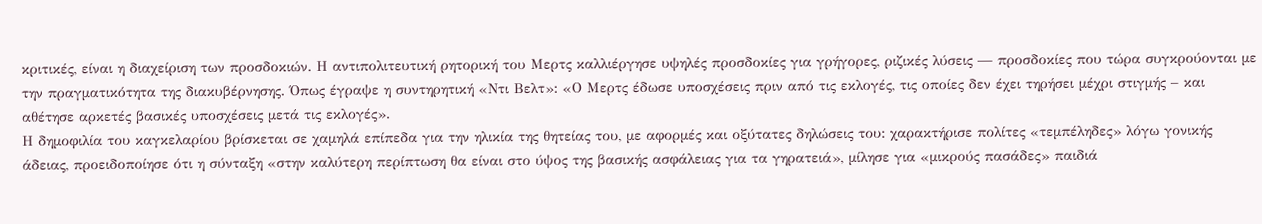κριτικές, είναι η διαχείριση των προσδοκιών. Η αντιπολιτευτική ρητορική του Μερτς καλλιέργησε υψηλές προσδοκίες για γρήγορες, ριζικές λύσεις — προσδοκίες που τώρα συγκρούονται με την πραγματικότητα της διακυβέρνησης. Όπως έγραψε η συντηρητική «Ντι Βελτ»: «Ο Μερτς έδωσε υποσχέσεις πριν από τις εκλογές, τις οποίες δεν έχει τηρήσει μέχρι στιγμής – και αθέτησε αρκετές βασικές υποσχέσεις μετά τις εκλογές».
Η δημοφιλία του καγκελαρίου βρίσκεται σε χαμηλά επίπεδα για την ηλικία της θητείας του, με αφορμές και οξύτατες δηλώσεις του: χαρακτήρισε πολίτες «τεμπέληδες» λόγω γονικής άδειας, προειδοποίησε ότι η σύνταξη «στην καλύτερη περίπτωση θα είναι στο ύψος της βασικής ασφάλειας για τα γηρατειά», μίλησε για «μικρούς πασάδες» παιδιά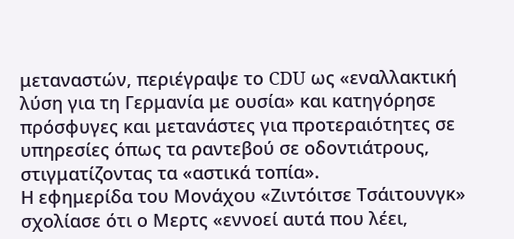μεταναστών, περιέγραψε το CDU ως «εναλλακτική λύση για τη Γερμανία με ουσία» και κατηγόρησε πρόσφυγες και μετανάστες για προτεραιότητες σε υπηρεσίες όπως τα ραντεβού σε οδοντιάτρους, στιγματίζοντας τα «αστικά τοπία».
Η εφημερίδα του Μονάχου «Ζιντόιτσε Τσάιτουνγκ» σχολίασε ότι ο Μερτς «εννοεί αυτά που λέει,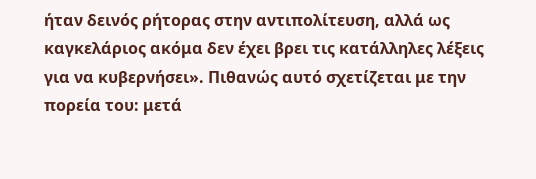ήταν δεινός ρήτορας στην αντιπολίτευση, αλλά ως καγκελάριος ακόμα δεν έχει βρει τις κατάλληλες λέξεις για να κυβερνήσει». Πιθανώς αυτό σχετίζεται με την πορεία του: μετά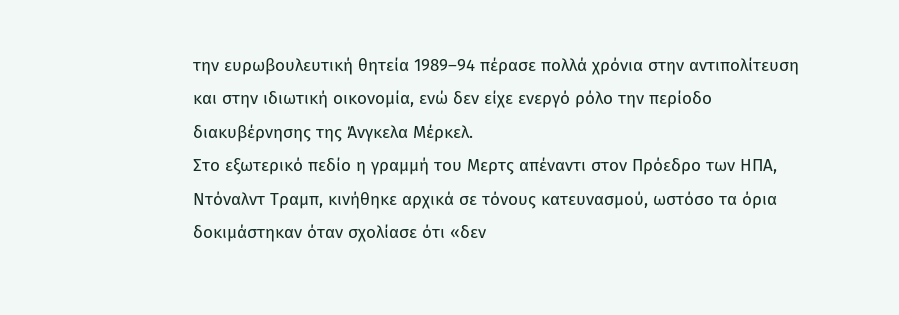την ευρωβουλευτική θητεία 1989–94 πέρασε πολλά χρόνια στην αντιπολίτευση και στην ιδιωτική οικονομία, ενώ δεν είχε ενεργό ρόλο την περίοδο διακυβέρνησης της Άνγκελα Μέρκελ.
Στο εξωτερικό πεδίο η γραμμή του Μερτς απέναντι στον Πρόεδρο των ΗΠΑ, Ντόναλντ Τραμπ, κινήθηκε αρχικά σε τόνους κατευνασμού, ωστόσο τα όρια δοκιμάστηκαν όταν σχολίασε ότι «δεν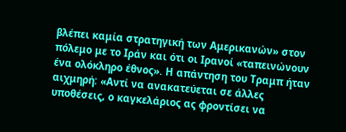βλέπει καμία στρατηγική των Αμερικανών» στον πόλεμο με το Ιράν και ότι οι Ιρανοί «ταπεινώνουν ένα ολόκληρο έθνος». Η απάντηση του Τραμπ ήταν αιχμηρή: «Αντί να ανακατεύεται σε άλλες υποθέσεις, ο καγκελάριος ας φροντίσει να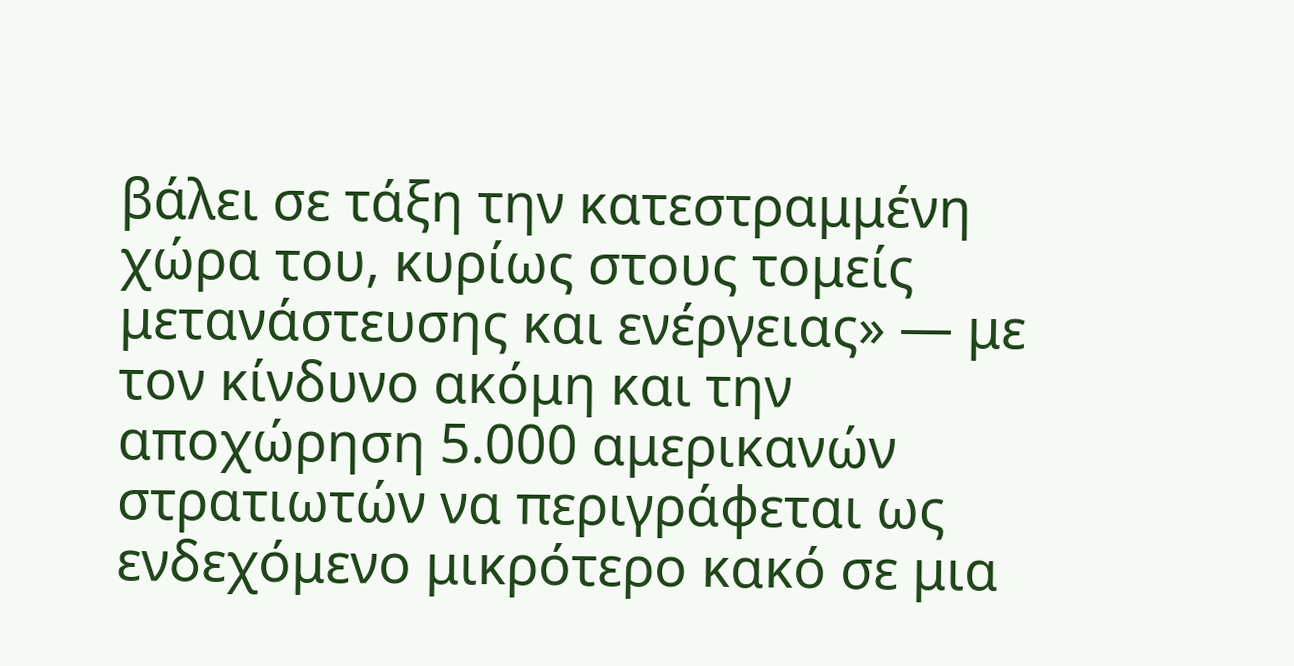βάλει σε τάξη την κατεστραμμένη χώρα του, κυρίως στους τομείς μετανάστευσης και ενέργειας» — με τον κίνδυνο ακόμη και την αποχώρηση 5.000 αμερικανών στρατιωτών να περιγράφεται ως ενδεχόμενο μικρότερο κακό σε μια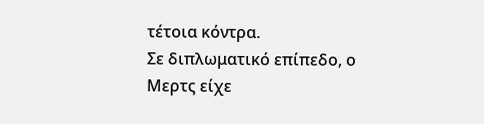τέτοια κόντρα.
Σε διπλωματικό επίπεδο, ο Μερτς είχε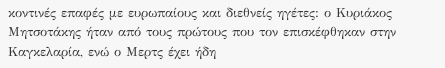κοντινές επαφές με ευρωπαίους και διεθνείς ηγέτες: ο Κυριάκος Μητσοτάκης ήταν από τους πρώτους που τον επισκέφθηκαν στην Καγκελαρία, ενώ ο Μερτς έχει ήδη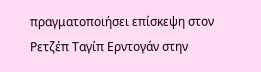πραγματοποιήσει επίσκεψη στον Ρετζέπ Ταγίπ Ερντογάν στην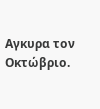Αγκυρα τον Οκτώβριο.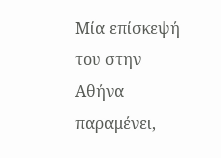Μία επίσκεψή του στην Αθήνα παραμένει,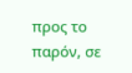προς το παρόν, σε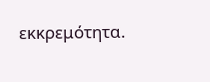εκκρεμότητα.